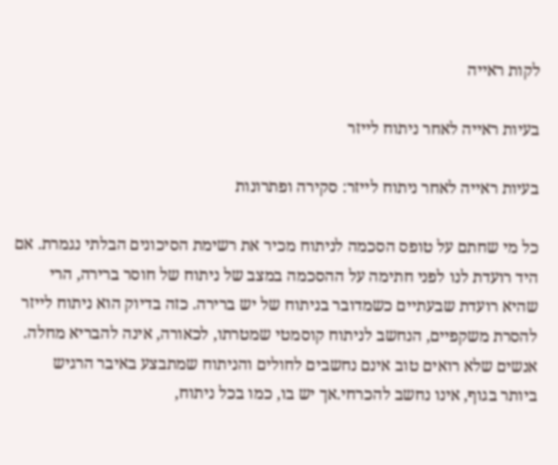לקות ראייה

בעיות ראייה לאחר ניתוח לייזר

בעיות ראייה לאחר ניתוח לייזר: סקירה ופתרונות

כל מי שחתם על טופס הסכמה לניתוח מכיר את רשימת הסיכונים הבלתי נגמרת. אם היד רועדת לנו לפני חתימה על ההסכמה במצב של ניתוח של חוסר ברירה, הרי שהיא רועדת שבעתיים כשמדובר בניתוח של יש ברירה. כזה בדיוק הוא ניתוח לייזר להסרת משקפיים, הנחשב לניתוח קוסמטי שמטרתו, לכאורה, אינה להבריא מחלה. אנשים שלא רואים טוב אינם נחשבים לחולים והניתוח שמתבצע באיבר הרגיש ביותר בגוף, אינו נחשב להכרחי.אך יש בו, כמו בכל ניתוח,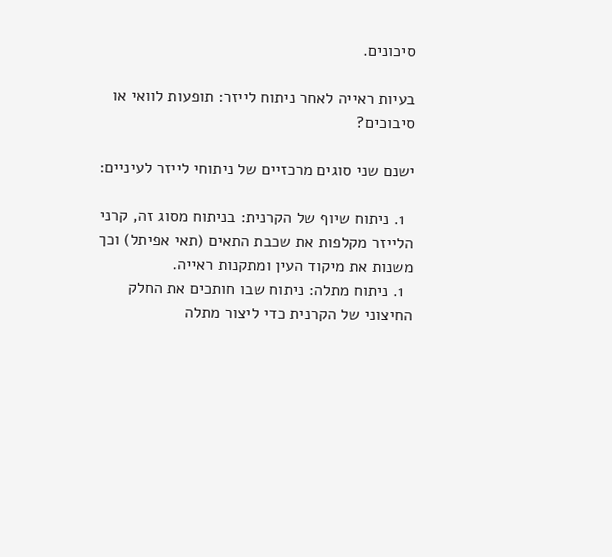סיכונים.

בעיות ראייה לאחר ניתוח לייזר: תופעות לוואי או סיבוכים?

ישנם שני סוגים מרכזיים של ניתוחי לייזר לעיניים:

  1. ניתוח שיוף של הקרנית: בניתוח מסוג זה, קרני הלייזר מקלפות את שכבת התאים (תאי אפיתל) וכך משנות את מיקוד העין ומתקנות ראייה.
  1. ניתוח מתלה: ניתוח שבו חותכים את החלק החיצוני של הקרנית כדי ליצור מתלה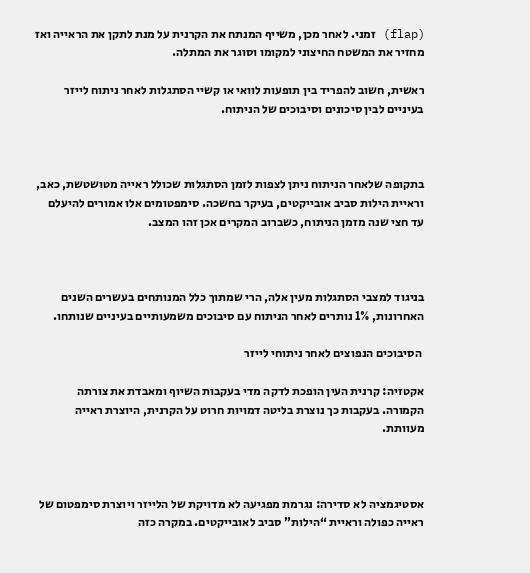(flap) זמני. לאחר מכן, משייף המנתח את הקרנית על מנת לתקן את הראייה ואז מחזיר את המשטח החיצוני למקומו וסוגר את המתלה.

ראשית, חשוב להפריד בין תופעות לוואי או קשיי הסתגלות לאחר ניתוח לייזר בעיניים לבין סיכונים וסיבוכים של הניתוח.



בתקופה שלאחר הניתוח ניתן לצפות לזמן הסתגלות שכולל ראייה מטושטשת, כאב, וראיית הילות סביב אובייקטים, בעיקר בחשכה. סימפטומים אלו אמורים להיעלם עד חצי שנה מזמן הניתוח, כשברוב המקרים אכן זהו המצב.



בניגוד למצבי הסתגלות מעין אלה, הרי שמתוך כלל המנותחים בעשרים השנים האחרונות, 1% נותרים לאחר הניתוח עם סיבוכים משמעותיים בעיניים שנותחו.

 הסיבוכים הנפוצים לאחר ניתוחי לייזר

אקטזיה: קרנית העין הופכת לדקה מדי בעקבות השיוף ומאבדת את צורתה הקמורה. בעקבות כך נוצרת בליטה דמויות חרוט על הקרנית, היוצרת ראייה מעוותת.



אסטיגמציה לא סדירה: נגרמת מפגיעה לא מדויקת של הלייזר ויוצרת סימפטום של ראייה כפולה וראיית “הילות” סביב לאובייקטים. במקרה כזה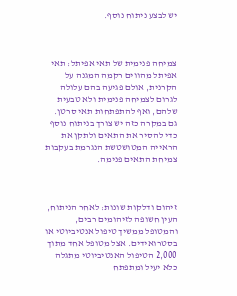יש לבצע ניתוח נוסף.



צמיחה פנימית של תאי אפיתל: תאי אפיתל מהווים רקמה המגנה על הקרנית, אולם פגיעה בהם עלולה לגרום לצמיחה פנימית ולא טבעית שלהם, ואף להתפתחות תאי סרטן. גם במקרה כזה יש צורך בניתוח נוסף כדי להסיר את התאים ולתקן את הראייה המטושטשת הנגרמת בעקבות צמיחת התאים פנימה.



זיהום ודלקות שונות: לאחר הניתוח, העין חשופה לזיהומים רבים, והמטופל ממשיך טיפול אנטיביוטי או בסטרואידים. אצל מטופל אחד מתוך 2,000 הטיפול האנטיביוטי מתגלה כלא יעיל ומתפתח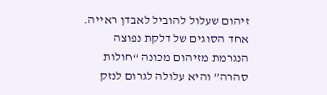זיהום שעלול להוביל לאבדן ראייה. אחד הסוגים של דלקת נפוצה הנגרמת מזיהום מכונה “חולות סהרה” והיא עלולה לגרום לנזק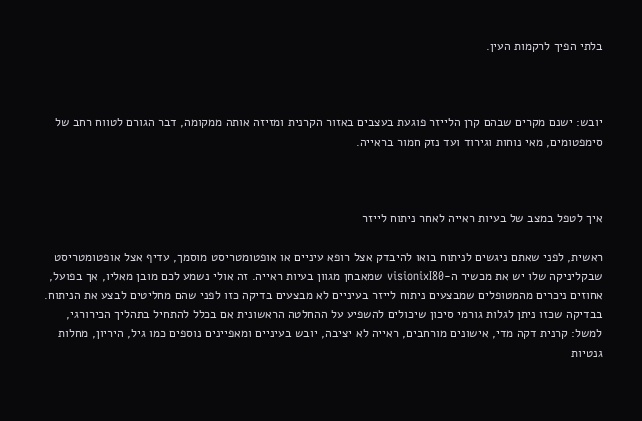בלתי הפיך לרקמות העין.



יובש: ישנם מקרים שבהם קרן הלייזר פוגעת בעצבים באזור הקרנית ומזיזה אותה ממקומה, דבר הגורם לטווח רחב של סימפטומים, מאי נוחות וגירוד ועד נזק חמור בראייה.



איך לטפל במצב של בעיות ראייה לאחר ניתוח לייזר

ראשית, לפני שאתם ניגשים לניתוח בואו להיבדק אצל רופא עיניים או אופטומטריסט מוסמך, עדיף אצל אופטומטריסט שבקליניקה שלו יש את מכשיר ה-visionixI80 שמאבחן מגוון בעיות ראייה. זה אולי נשמע לכם מובן מאליו, אך בפועל, אחוזים ניכרים מהמטופלים שמבצעים ניתוח לייזר בעיניים לא מבצעים בדיקה כזו לפני שהם מחליטים לבצע את הניתוח. בבדיקה שכזו ניתן לגלות גורמי סיכון שיכולים להשפיע על ההחלטה הראשונית אם בכלל להתחיל בתהליך הכירורגי, למשל: קרנית דקה מדי, אישונים מורחבים, ראייה לא יציבה, יובש בעיניים ומאפיינים נוספים כמו גיל, היריון, מחלות גנטיות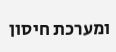ומערכת חיסון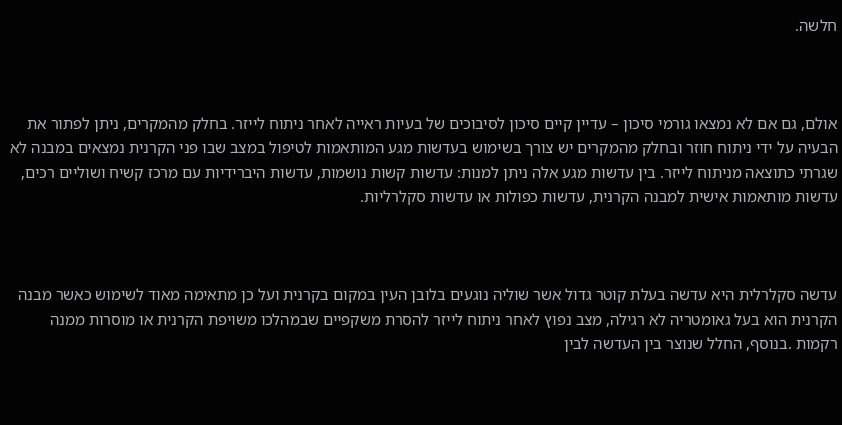חלשה.



אולם, גם אם לא נמצאו גורמי סיכון – עדיין קיים סיכון לסיבוכים של בעיות ראייה לאחר ניתוח לייזר. בחלק מהמקרים, ניתן לפתור את הבעיה על ידי ניתוח חוזר ובחלק מהמקרים יש צורך בשימוש בעדשות מגע המותאמות לטיפול במצב שבו פני הקרנית נמצאים במבנה לא שגרתי כתוצאה מניתוח לייזר. בין עדשות מגע אלה ניתן למנות: עדשות קשות נושמות, עדשות היברידיות עם מרכז קשיח ושוליים רכים, עדשות מותאמות אישית למבנה הקרנית, עדשות כפולות או עדשות סקלרליות.



עדשה סקלרלית היא עדשה בעלת קוטר גדול אשר שוליה נוגעים בלובן העין במקום בקרנית ועל כן מתאימה מאוד לשימוש כאשר מבנה הקרנית הוא בעל גאומטריה לא רגילה, מצב נפוץ לאחר ניתוח לייזר להסרת משקפיים שבמהלכו משויפת הקרנית או מוסרות ממנה רקמות .בנוסף, החלל שנוצר בין העדשה לבין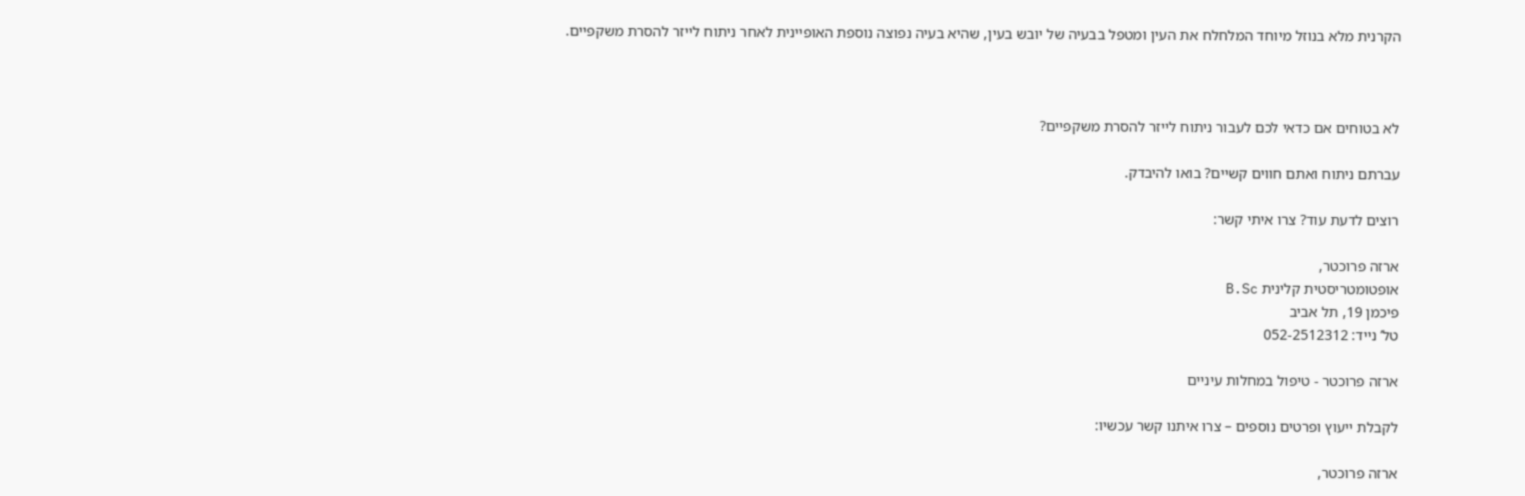הקרנית מלא בנוזל מיוחד המלחלח את העין ומטפל בבעיה של יובש בעין, שהיא בעיה נפוצה נוספת האופיינית לאחר ניתוח לייזר להסרת משקפיים.



לא בטוחים אם כדאי לכם לעבור ניתוח לייזר להסרת משקפיים?

עברתם ניתוח ואתם חווים קשיים? בואו להיבדק.

רוצים לדעת עוד? צרו איתי קשר:

ארזה פרוכטר,
אופטומטריסטית קלינית B.Sc
פיכמן 19, תל אביב
טל’ נייד: 052-2512312

ארזה פרוכטר - טיפול במחלות עיניים

לקבלת ייעוץ ופרטים נוספים – צרו איתנו קשר עכשיו:

ארזה פרוכטר,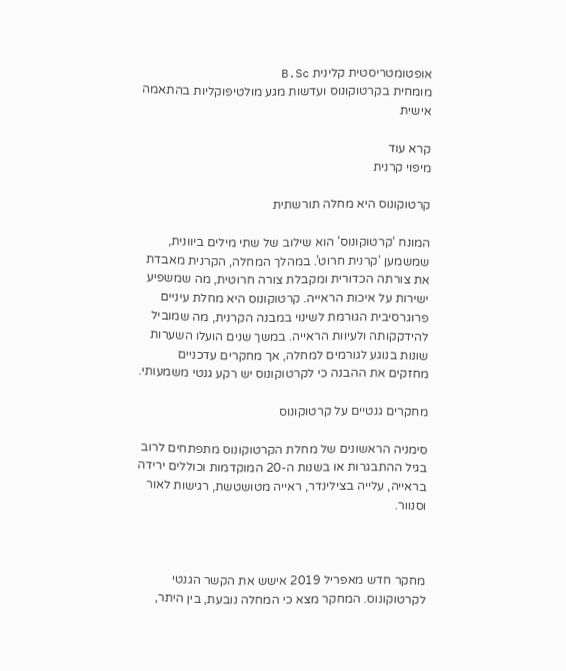אופטומטריסטית קלינית B.Sc
מומחית בקרטוקונוס ועדשות מגע מולטיפוקליות בהתאמה אישית

קרא עוד
מיפוי קרנית

קרטוקונוס היא מחלה תורשתית

המונח ‘קרטוקונוס‘ הוא שילוב של שתי מילים ביוונית, שמשמען ‘קרנית חרוט’. במהלך המחלה, הקרנית מאבדת את צורתה הכדורית ומקבלת צורה חרוטית, מה שמשפיע ישירות על איכות הראייה. קרטוקונוס היא מחלת עיניים פרוגרסיבית הגורמת לשינוי במבנה הקרנית, מה שמוביל להידקקותה ולעיוות הראייה. במשך שנים הועלו השערות שונות בנוגע לגורמים למחלה, אך מחקרים עדכניים מחזקים את ההבנה כי לקרטוקונוס יש רקע גנטי משמעותי.

מחקרים גנטיים על קרטוקונוס

סימניה הראשונים של מחלת הקרטוקונוס מתפתחים לרוב בגיל ההתבגרות או בשנות ה-20 המוקדמות וכוללים ירידה בראייה, עלייה בצילינדר, ראייה מטושטשת, רגישות לאור וסנוור.



מחקר חדש מאפריל 2019 אישש את הקשר הגנטי לקרטוקונוס. המחקר מצא כי המחלה נובעת, בין היתר,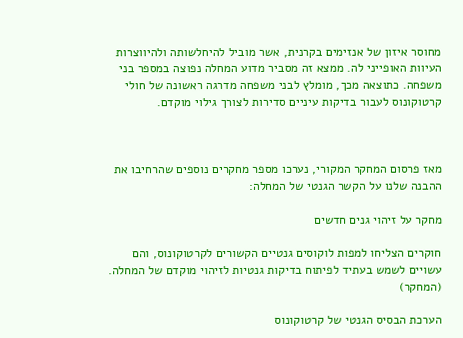מחוסר איזון של אנזימים בקרנית, אשר מוביל להיחלשותה ולהיווצרות העיוות האופייני לה. ממצא זה מסביר מדוע המחלה נפוצה במספר בני משפחה. כתוצאה מכך, מומלץ לבני משפחה מדרגה ראשונה של חולי קרטוקונוס לעבור בדיקות עיניים סדירות לצורך גילוי מוקדם.



מאז פרסום המחקר המקורי, נערכו מספר מחקרים נוספים שהרחיבו את ההבנה שלנו על הקשר הגנטי של המחלה:

מחקר על זיהוי גנים חדשים

חוקרים הצליחו למפות לוקוסים גנטיים הקשורים לקרטוקונוס, והם עשויים לשמש בעתיד לפיתוח בדיקות גנטיות לזיהוי מוקדם של המחלה. (המחקר)

הערכת הבסיס הגנטי של קרטוקונוס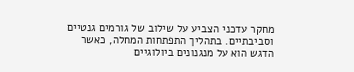מחקר עדכני הצביע על שילוב של גורמים גנטיים וסביבתיים. בתהליך התפתחות המחלה, כאשר הדגש הוא על מנגנונים ביולוגיים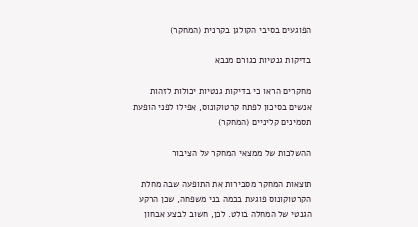הפוגעים בסיבי הקולגן בקרנית (המחקר)

בדיקות גנטיות כגורם מנבא

מחקרים הראו כי בדיקות גנטיות יכולות לזהות אנשים בסיכון לפתח קרטוקונוס, אפילו לפני הופעת תסמינים קליניים (המחקר)

ההשלכות של ממצאי המחקר על הציבור

תוצאות המחקר מסבירות את התופעה שבה מחלת הקרטוקונוס פוגעת בכמה בני משפחה, שכן הרקע הגנטי של המחלה בולט. לכן, חשוב לבצע אבחון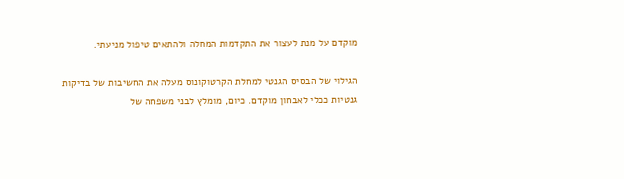מוקדם על מנת לעצור את התקדמות המחלה ולהתאים טיפול מניעתי.

הגילוי של הבסיס הגנטי למחלת הקרטוקונוס מעלה את החשיבות של בדיקות גנטיות ככלי לאבחון מוקדם. כיום, מומלץ לבני משפחה של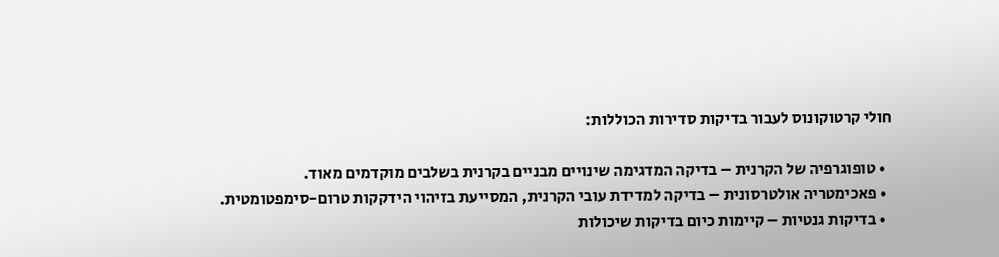חולי קרטוקונוס לעבור בדיקות סדירות הכוללות:

  • טופוגרפיה של הקרנית – בדיקה המדגימה שינויים מבניים בקרנית בשלבים מוקדמים מאוד.
  • פאכימטריה אולטרסונית – בדיקה למדידת עובי הקרנית, המסייעת בזיהוי הידקקות טרום-סימפטומטית.
  • בדיקות גנטיות – קיימות כיום בדיקות שיכולות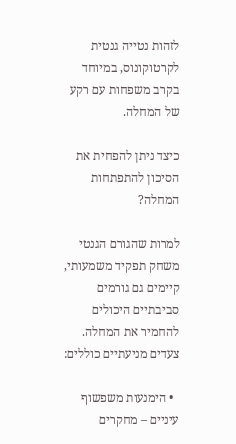לזהות נטייה גנטית לקרטוקונוס, במיוחד בקרב משפחות עם רקע של המחלה.

כיצד ניתן להפחית את הסיכון להתפתחות המחלה?

למרות שהגורם הגנטי משחק תפקיד משמעותי, קיימים גם גורמים סביבתיים היכולים להחמיר את המחלה. צעדים מניעתיים כוללים:

  • הימנעות משפשוף עיניים – מחקרים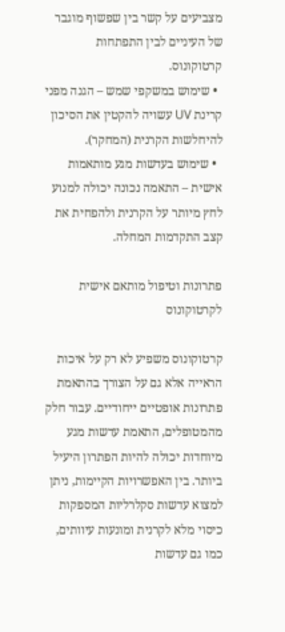מצביעים על קשר בין שפשוף מוגבר של העיניים לבין התפתחות קרטוקונוס.
  • שימוש במשקפי שמש – הגנה מפני קרינת UV עשויה להקטין את הסיכון להיחלשות הקרנית (המחקר).
  • שימוש בעדשות מגע מותאמות אישית – התאמה נכונה יכולה למנוע לחץ מיותר על הקרנית ולהפחית את קצב התקדמות המחלה.

פתרונות וטיפול מותאם אישית לקרטוקונוס

קרטוקונוס משפיע לא רק על איכות הראייה אלא גם על הצורך בהתאמת פתרונות אופטיים ייחודיים. עבור חלק מהמטופלים, התאמת עדשות מגע מיוחדות יכולה להיות הפתרון היעיל ביותר. בין האפשרויות הקיימות, ניתן למצוא עדשות סקלרליות המספקות כיסוי מלא לקרנית ומונעות עיוותים, כמו גם עדשות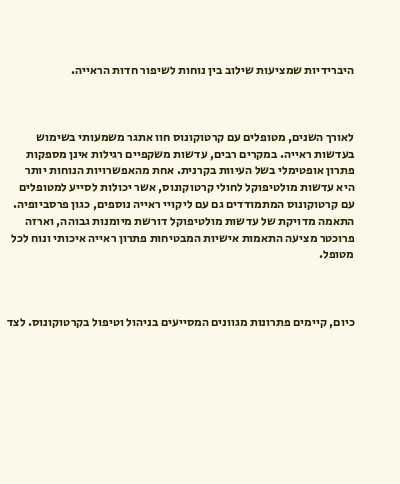היברידיות שמציעות שילוב בין נוחות לשיפור חדות הראייה.



לאורך השנים, מטופלים עם קרטוקונוס חוו אתגר משמעותי בשימוש בעדשות ראייה. במקרים רבים, עדשות משקפיים רגילות אינן מספקות פתרון אופטימלי בשל העיוות בקרנית. אחת מהאפשרויות הנוחות יותר היא עדשות מולטיפוקל לחולי קרטוקונוס, אשר יכולות לסייע למטופלים עם קרטוקונוס המתמודדים גם עם ליקויי ראייה נוספים, כגון פרסביופיה. התאמה מדויקת של עדשות מולטיפוקל דורשת מיומנות גבוהה, וארזה פרוכטר מציעה התאמות אישיות המבטיחות פתרון ראייה איכותי ונוח לכל מטופל.



כיום, קיימים פתרונות מגוונים המסייעים בניהול וטיפול בקרטוקונוס. לצד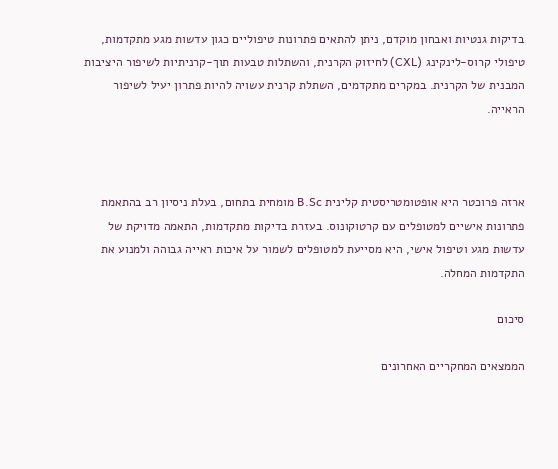בדיקות גנטיות ואבחון מוקדם, ניתן להתאים פתרונות טיפוליים כגון עדשות מגע מתקדמות, טיפולי קרוס-לינקינג (CXL) לחיזוק הקרנית, והשתלות טבעות תוך-קרניתיות לשיפור היציבות המבנית של הקרנית. במקרים מתקדמים, השתלת קרנית עשויה להיות פתרון יעיל לשיפור הראייה.



ארזה פרוכטר היא אופטומטריסטית קלינית B.Sc מומחית בתחום, בעלת ניסיון רב בהתאמת פתרונות אישיים למטופלים עם קרטוקונוס. בעזרת בדיקות מתקדמות, התאמה מדויקת של עדשות מגע וטיפול אישי, היא מסייעת למטופלים לשמור על איכות ראייה גבוהה ולמנוע את התקדמות המחלה.

סיכום

הממצאים המחקריים האחרונים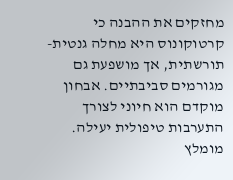מחזקים את ההבנה כי קרטוקונוס היא מחלה גנטית-תורשתית, אך מושפעת גם מגורמים סביבתיים. אבחון מוקדם הוא חיוני לצורך התערבות טיפולית יעילה. מומלץ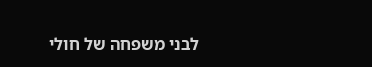לבני משפחה של חולי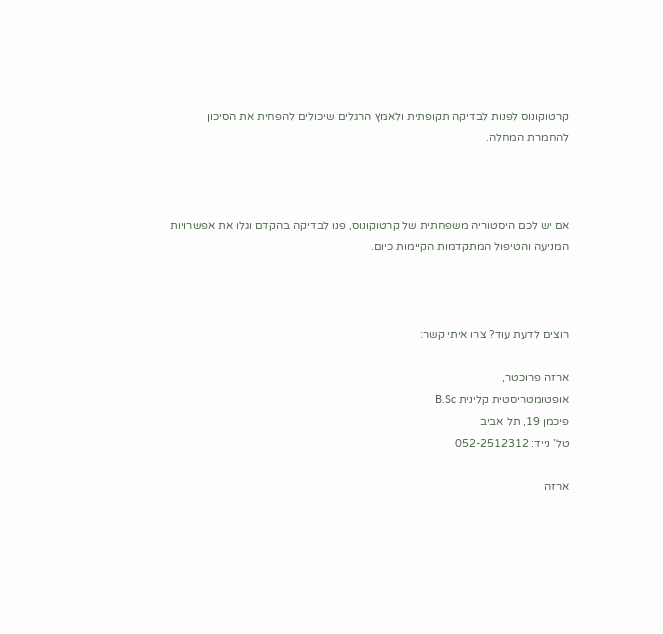קרטוקונוס לפנות לבדיקה תקופתית ולאמץ הרגלים שיכולים להפחית את הסיכון להחמרת המחלה.



אם יש לכם היסטוריה משפחתית של קרטוקונוס, פנו לבדיקה בהקדם וגלו את אפשרויות המניעה והטיפול המתקדמות הקיימות כיום.



רוצים לדעת עוד? צרו איתי קשר:

ארזה פרוכטר,
אופטומטריסטית קלינית B.Sc
פיכמן 19, תל אביב
טל’ נייד: 052-2512312

ארזה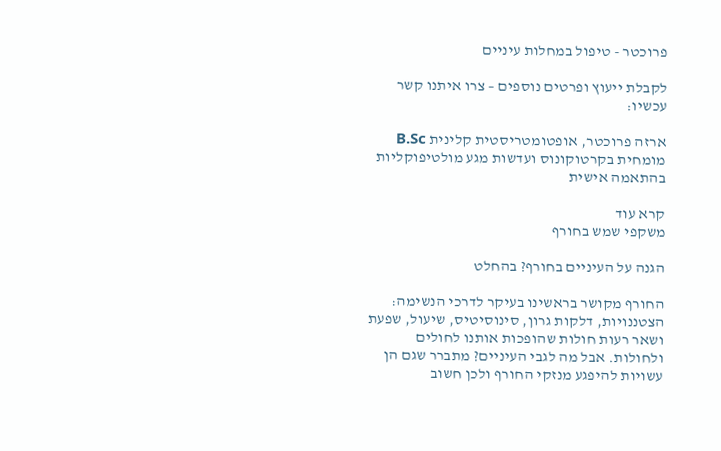פרוכטר - טיפול במחלות עיניים

לקבלת ייעוץ ופרטים נוספים – צרו איתנו קשר עכשיו:

ארזה פרוכטר, אופטומטריסטית קלינית B.Sc
מומחית בקרטוקונוס ועדשות מגע מולטיפוקליות בהתאמה אישית

קרא עוד
משקפי שמש בחורף

הגנה על העיניים בחורף? בהחלט

החורף מקושר בראשינו בעיקר לדרכי הנשימה: הצטננויות, דלקות גרון, סינוסיטיס, שיעול, שפעת ושאר רעות חולות שהופכות אותנו לחולים ולחולות. אבל מה לגבי העיניים? מתברר שגם הן עשויות להיפגע מנזקי החורף ולכן חשוב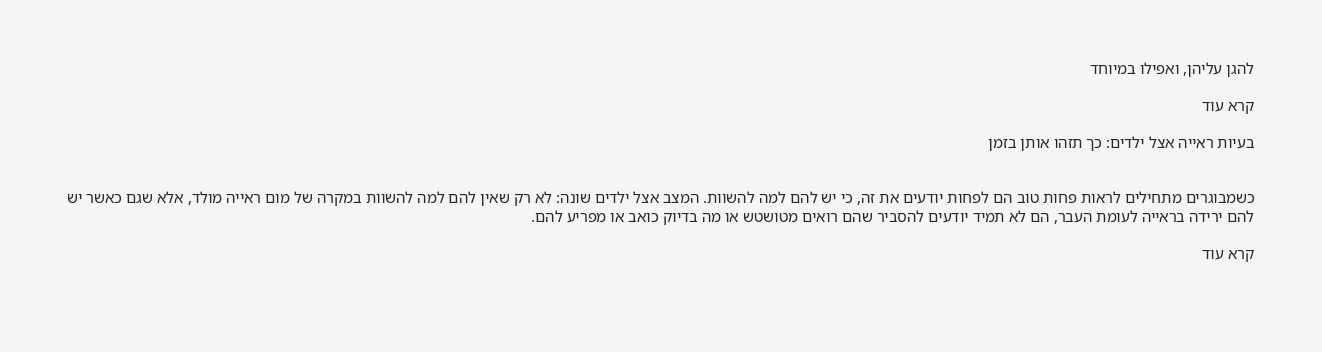להגן עליהן, ואפילו במיוחד

קרא עוד

בעיות ראייה אצל ילדים: כך תזהו אותן בזמן


כשמבוגרים מתחילים לראות פחות טוב הם לפחות יודעים את זה, כי יש להם למה להשוות. המצב אצל ילדים שונה: לא רק שאין להם למה להשוות במקרה של מום ראייה מולד, אלא שגם כאשר יש להם ירידה בראייה לעומת העבר, הם לא תמיד יודעים להסביר שהם רואים מטושטש או מה בדיוק כואב או מפריע להם.

קרא עוד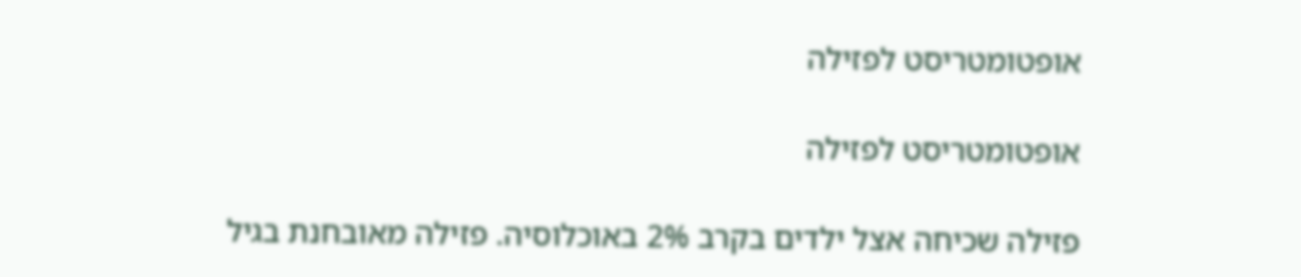אופטומטריסט לפזילה

אופטומטריסט לפזילה

פזילה שכיחה אצל ילדים בקרב 2% באוכלוסיה. פזילה מאובחנת בגיל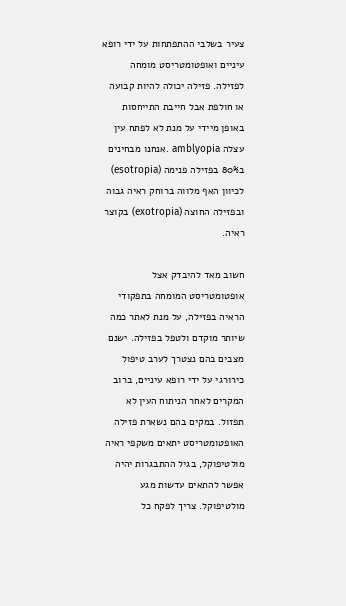צעיר בשלבי ההתפתחות על ידי רופא עיניים ואופטומטריסט מומחה לפזילה. פזילה יכולה להיות קבועה או חולפת אבל חייבת התייחסות באופן מיידי על מנת לא לפתח עין עצלה amblyopia .אנחנו מבחינים ב80% בפזילה פנימה (esotropia) לכיוון האף מלווה ברוחק ראיה גבוה ובפזילה החוצה (exotropia) בקוצר ראיה.

חשוב מאד להיבדק אצל אופטומטריסט המומחה בתפקודי הראיה בפזילה, על מנת לאתר כמה שיותר מוקדם ולטפל בפזילה. ישנם מצבים בהם נצטרך לערב טיפול כירורגי על ידי רופא עיניים, ברוב המקרים לאחר הניתוח העין לא תפזול. במקים בהם נשארת פזילה האופטומטריסט יתאים משקפי ראיה מולטיפוקל, בגיל ההתבגרות יהיה אפשר להתאים עדשות מגע מולטיפוקל. צריך לפקח כל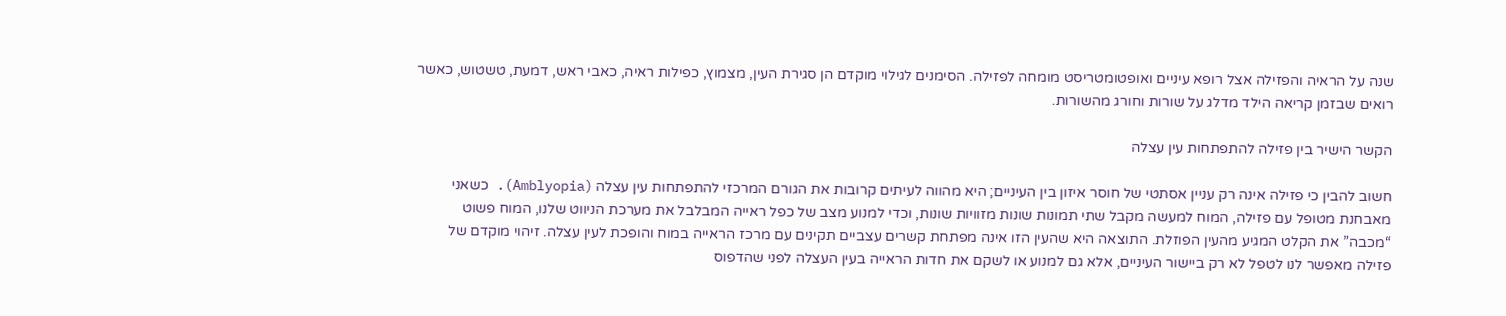שנה על הראיה והפזילה אצל רופא עיניים ואופטומטריסט מומחה לפזילה. הסימנים לגילוי מוקדם הן סגירת העין, מצמוץ, כפילות ראיה, כאבי ראש, דמעת, טשטוש, כאשר רואים שבזמן קריאה הילד מדלג על שורות וחורג מהשורות.

הקשר הישיר בין פזילה להתפתחות עין עצלה

חשוב להבין כי פזילה אינה רק עניין אסתטי של חוסר איזון בין העיניים; היא מהווה לעיתים קרובות את הגורם המרכזי להתפתחות עין עצלה (Amblyopia). כשאני מאבחנת מטופל עם פזילה, המוח למעשה מקבל שתי תמונות שונות מזוויות שונות, וכדי למנוע מצב של כפל ראייה המבלבל את מערכת הניווט שלנו, המוח פשוט “מכבה” את הקלט המגיע מהעין הפוזלת. התוצאה היא שהעין הזו אינה מפתחת קשרים עצביים תקינים עם מרכז הראייה במוח והופכת לעין עצלה. זיהוי מוקדם של פזילה מאפשר לנו לטפל לא רק ביישור העיניים, אלא גם למנוע או לשקם את חדות הראייה בעין העצלה לפני שהדפוס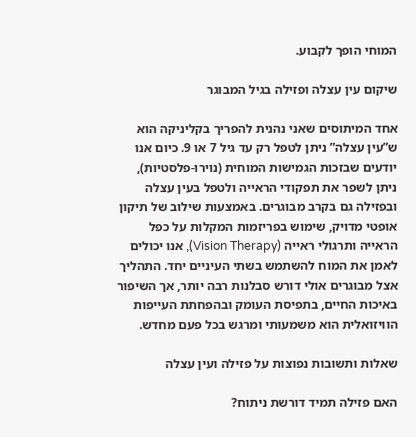המוחי הופך לקבוע.

שיקום עין עצלה ופזילה בגיל המבוגר

אחד המיתוסים שאני נהנית להפריך בקליניקה הוא ש”עין עצלה” ניתן לטפל רק עד גיל 7 או 9. כיום אנו יודעים שבזכות הגמישות המוחית (נוירו-פלסטיות), ניתן לשפר את תפקודי הראייה ולטפל בעין עצלה ובפזילה גם בקרב מבוגרים. באמצעות שילוב של תיקון אופטי מדויק, שימוש בפריזמות המקלות על כפל הראייה ותרגולי ראייה (Vision Therapy), אנו יכולים לאמן את המוח להשתמש בשתי העיניים יחד. התהליך אצל מבוגרים אולי דורש סבלנות רבה יותר, אך השיפור באיכות החיים, בתפיסת העומק ובהפחתת העייפות הוויזואלית הוא משמעותי ומרגש בכל פעם מחדש.

שאלות ותשובות נפוצות על פזילה ועין עצלה

האם פזילה תמיד דורשת ניתוח?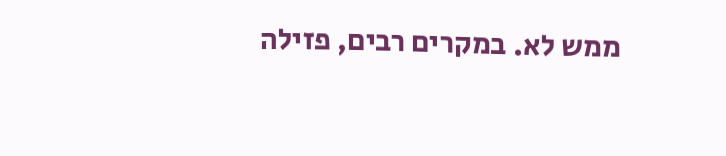ממש לא. במקרים רבים, פזילה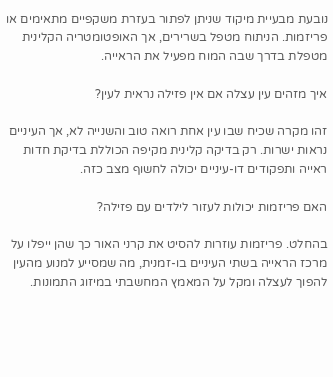נובעת מבעיית מיקוד שניתן לפתור בעזרת משקפיים מתאימים או פריזמות. הניתוח מטפל בשרירים, אך האופטומטריה הקלינית מטפלת בדרך שבה המוח מפעיל את הראייה.

איך מזהים עין עצלה אם אין פזילה נראית לעין?

זהו מקרה שכיח שבו עין אחת רואה טוב והשנייה לא, אך העיניים נראות ישרות. רק בדיקה קלינית מקיפה הכוללת בדיקת חדות ראייה ותפקודים דו-עיניים יכולה לחשוף מצב כזה.

האם פריזמות יכולות לעזור לילדים עם פזילה?

בהחלט. פריזמות עוזרות להסיט את קרני האור כך שהן ייפלו על מרכז הראייה בשתי העיניים בו-זמנית, מה שמסייע למנוע מהעין להפוך לעצלה ומקל על המאמץ המחשבתי במיזוג התמונות.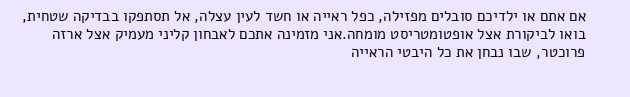אם אתם או ילדיכם סובלים מפזילה, כפל ראייה או חשד לעין עצלה, אל תסתפקו בבדיקה שטחית, בואו לביקורת אצל אופטומטריסט מומחה.אני מזמינה אתכם לאבחון קליני מעמיק אצל ארזה פרוכטר, שבו נבחן את כל היבטי הראייה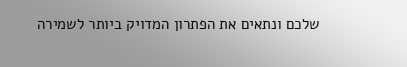שלכם ונתאים את הפתרון המדויק ביותר לשמירה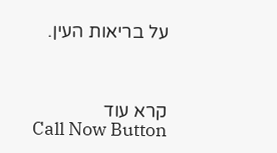על בריאות העין.



קרא עוד
Call Now Button